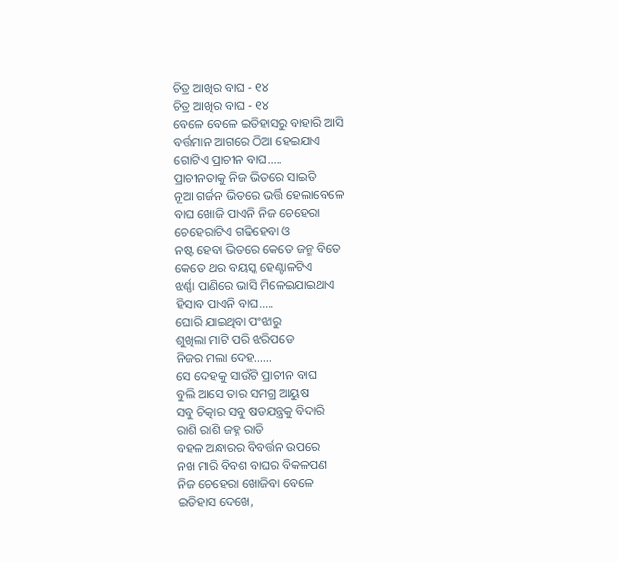ଚିତ୍ର ଆଖିର ବାଘ - ୧୪
ଚିତ୍ର ଆଖିର ବାଘ - ୧୪
ବେଳେ ବେଳେ ଇତିହାସରୁ ବାହାରି ଆସି
ବର୍ତ୍ତମାନ ଆଗରେ ଠିଆ ହେଇଯାଏ
ଗୋଟିଏ ପ୍ରାଚୀନ ବାଘ.....
ପ୍ରାଚୀନତାକୁ ନିଜ ଭିତରେ ସାଇତି
ନୂଆ ଗର୍ଜନ ଭିତରେ ଭର୍ତ୍ତି ହେଲାବେଳେ
ବାଘ ଖୋଜି ପାଏନି ନିଜ ଚେହେରା
ଚେହେରାଟିଏ ଗଢିହେବା ଓ
ନଷ୍ଟ ହେବା ଭିତରେ କେତେ ଜନ୍ମ ବିତେ
କେତେ ଥର ବୟସ୍କ ହେଣ୍ଟାଳଟିଏ
ଝର୍ଣ୍ଣା ପାଣିରେ ଭାସି ମିଳେଇଯାଇଥାଏ
ହିସାବ ପାଏନି ବାଘ.....
ଘୋରି ଯାଇଥିବା ପଂଝାରୁ
ଶୁଖିଲା ମାଟି ପରି ଝରିପଡେ
ନିଜର ମଲା ଦେହ......
ସେ ଦେହକୁ ସାଉଁଟି ପ୍ରାଚୀନ ବାଘ
ବୁଲି ଆସେ ତାର ସମଗ୍ର ଆୟୁଷ
ସବୁ ଚିତ୍କାର ସବୁ ଷଡଯନ୍ତ୍ରକୁ ବିଦାରି
ରାଶି ରାଶି ଜହ୍ନ ରାତି
ବହଳ ଅନ୍ଧାରର ବିବର୍ତ୍ତନ ଉପରେ
ନଖ ମାରି ବିବଶ ବାଘର ବିକଳପଣ
ନିଜ ଚେହେରା ଖୋଜିବା ବେଳେ
ଇତିହାସ ଦେଖେ,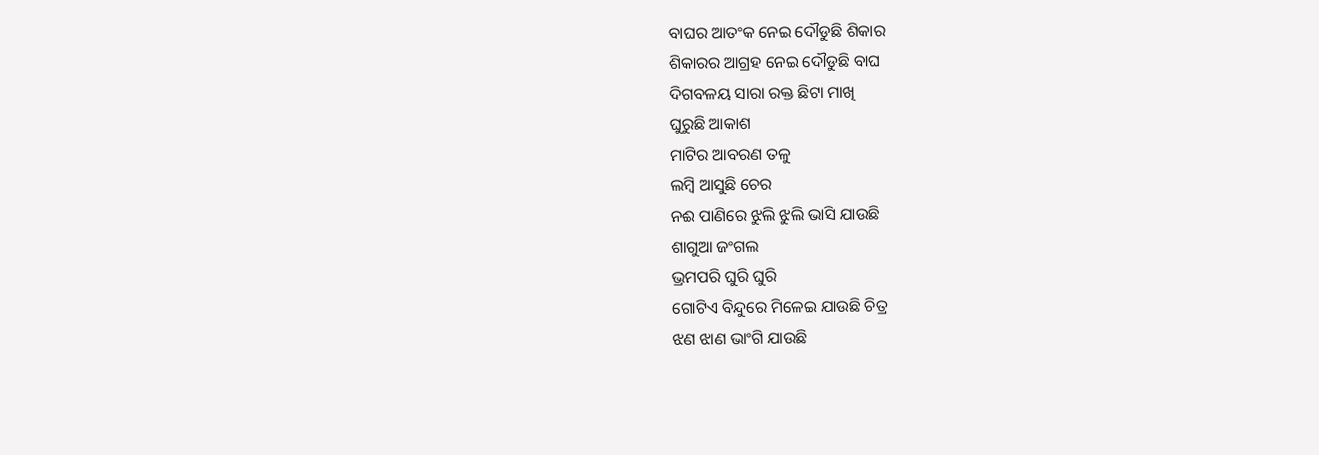ବାଘର ଆତଂକ ନେଇ ଦୌଡୁଛି ଶିକାର
ଶିକାରର ଆଗ୍ରହ ନେଇ ଦୌଡୁଛି ବାଘ
ଦିଗବଳୟ ସାରା ରକ୍ତ ଛିଟା ମାଖି
ଘୁରୁଛି ଆକାଶ
ମାଟିର ଆବରଣ ତଳୁ
ଲମ୍ବି ଆସୁଛି ଚେର
ନଈ ପାଣିରେ ଝୁଲି ଝୁଲି ଭାସି ଯାଉଛି
ଶାଗୁଆ ଜଂଗଲ
ଭ୍ରମପରି ଘୁରି ଘୁରି
ଗୋଟିଏ ବିନ୍ଦୁରେ ମିଳେଇ ଯାଉଛି ଚିତ୍ର
ଝଣ ଝାଣ ଭାଂଗି ଯାଉଛି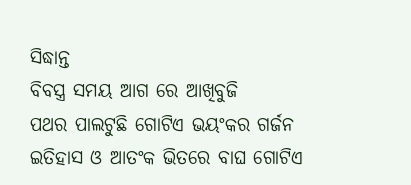ସିଦ୍ଧାନ୍ତ
ବିବସ୍ତ୍ର ସମୟ ଆଗ ରେ ଆଖିବୁଜି
ପଥର ପାଲଟୁଛି ଗୋଟିଏ ଭୟଂକର ଗର୍ଜନ
ଇତିହାସ ଓ ଆତଂକ ଭିତରେ ବାଘ ଗୋଟିଏ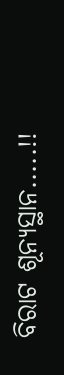ବିରାଟ ଶୂନ୍ୟସ୍ଥାନ.....!!